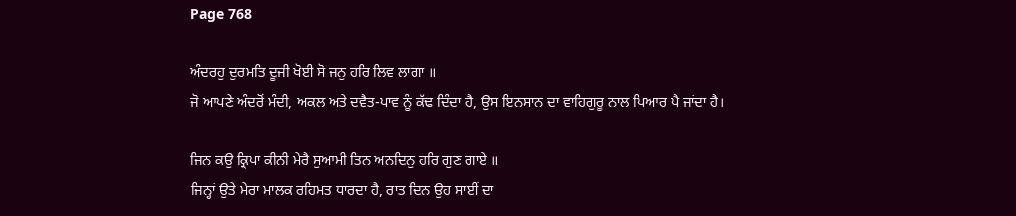Page 768

ਅੰਦਰਹੁ ਦੁਰਮਤਿ ਦੂਜੀ ਖੋਈ ਸੋ ਜਨੁ ਹਰਿ ਲਿਵ ਲਾਗਾ ॥
ਜੋ ਆਪਣੇ ਅੰਦਰੋਂ ਮੰਦੀ, ਅਕਲ ਅਤੇ ਦਵੈਤ-ਪਾਵ ਨੂੰ ਕੱਢ ਦਿੰਦਾ ਹੈ, ਉਸ ਇਨਸਾਨ ਦਾ ਵਾਹਿਗੁਰੂ ਨਾਲ ਪਿਆਰ ਪੈ ਜਾਂਦਾ ਹੈ।

ਜਿਨ ਕਉ ਕ੍ਰਿਪਾ ਕੀਨੀ ਮੇਰੈ ਸੁਆਮੀ ਤਿਨ ਅਨਦਿਨੁ ਹਰਿ ਗੁਣ ਗਾਏ ॥
ਜਿਨ੍ਹਾਂ ਉਤੇ ਮੇਰਾ ਮਾਲਕ ਰਹਿਮਤ ਧਾਰਦਾ ਹੈ, ਰਾਤ ਦਿਨ ਉਹ ਸਾਈਂ ਦਾ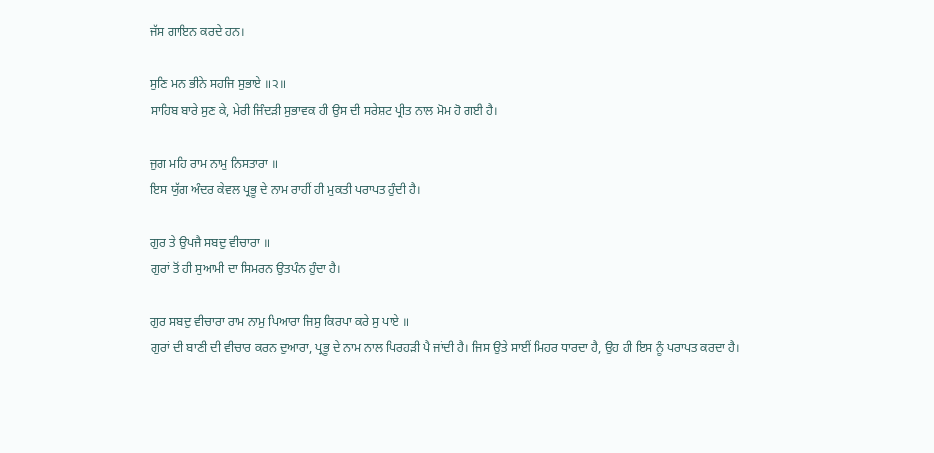ਜੱਸ ਗਾਇਨ ਕਰਦੇ ਹਨ।

ਸੁਣਿ ਮਨ ਭੀਨੇ ਸਹਜਿ ਸੁਭਾਏ ॥੨॥
ਸਾਹਿਬ ਬਾਰੇ ਸੁਣ ਕੇ, ਮੇਰੀ ਜਿੰਦੜੀ ਸੁਭਾਵਕ ਹੀ ਉਸ ਦੀ ਸਰੇਸ਼ਟ ਪ੍ਰੀਤ ਨਾਲ ਮੋਮ ਹੋ ਗਈ ਹੈ।

ਜੁਗ ਮਹਿ ਰਾਮ ਨਾਮੁ ਨਿਸਤਾਰਾ ॥
ਇਸ ਯੁੱਗ ਅੰਦਰ ਕੇਵਲ ਪ੍ਰਭੂ ਦੇ ਨਾਮ ਰਾਹੀਂ ਹੀ ਮੁਕਤੀ ਪਰਾਪਤ ਹੁੰਦੀ ਹੈ।

ਗੁਰ ਤੇ ਉਪਜੈ ਸਬਦੁ ਵੀਚਾਰਾ ॥
ਗੁਰਾਂ ਤੋਂ ਹੀ ਸੁਆਮੀ ਦਾ ਸਿਮਰਨ ਉਤਪੰਨ ਹੁੰਦਾ ਹੈ।

ਗੁਰ ਸਬਦੁ ਵੀਚਾਰਾ ਰਾਮ ਨਾਮੁ ਪਿਆਰਾ ਜਿਸੁ ਕਿਰਪਾ ਕਰੇ ਸੁ ਪਾਏ ॥
ਗੁਰਾਂ ਦੀ ਬਾਣੀ ਦੀ ਵੀਚਾਰ ਕਰਨ ਦੁਆਰਾ, ਪ੍ਰਭੂ ਦੇ ਨਾਮ ਨਾਲ ਪਿਰਹੜੀ ਪੈ ਜਾਂਦੀ ਹੈ। ਜਿਸ ਉਤੇ ਸਾਈਂ ਮਿਹਰ ਧਾਰਦਾ ਹੈ, ਉਹ ਹੀ ਇਸ ਨੂੰ ਪਰਾਪਤ ਕਰਦਾ ਹੈ।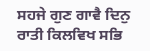ਸਹਜੇ ਗੁਣ ਗਾਵੈ ਦਿਨੁ ਰਾਤੀ ਕਿਲਵਿਖ ਸਭਿ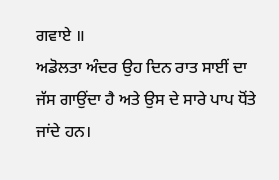ਗਵਾਏ ॥
ਅਡੋਲਤਾ ਅੰਦਰ ਉਹ ਦਿਨ ਰਾਤ ਸਾਈਂ ਦਾ ਜੱਸ ਗਾਉਂਦਾ ਹੈ ਅਤੇ ਉਸ ਦੇ ਸਾਰੇ ਪਾਪ ਧੋਂਤੇ ਜਾਂਦੇ ਹਨ।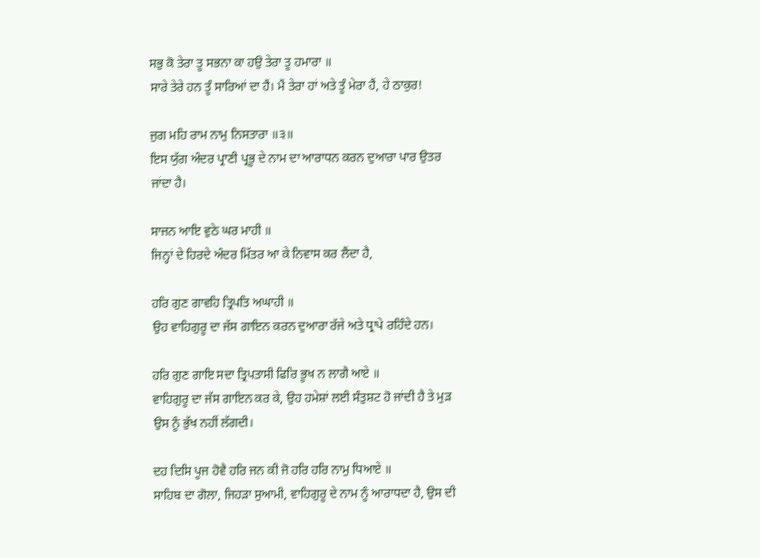ਸਭੁ ਕੋ ਤੇਰਾ ਤੂ ਸਭਨਾ ਕਾ ਹਉ ਤੇਰਾ ਤੂ ਹਮਾਰਾ ॥
ਸਾਰੇ ਤੇਰੇ ਹਨ ਤੂੰ ਸਾਰਿਆਂ ਦਾ ਹੈਂ। ਮੈਂ ਤੇਰਾ ਹਾਂ ਅਤੇ ਤੂੰ ਮੇਰਾ ਹੈਂ, ਹੇ ਠਾਕੁਰ!

ਜੁਗ ਮਹਿ ਰਾਮ ਨਾਮੁ ਨਿਸਤਾਰਾ ॥੩॥
ਇਸ ਯੁੱਗ ਅੰਦਰ ਪ੍ਰਾਣੀ ਪ੍ਰਭੂ ਦੇ ਨਾਮ ਦਾ ਆਰਾਧਨ ਕਰਨ ਦੁਆਰਾ ਪਾਰ ਉਤਰ ਜਾਂਦਾ ਹੈ।

ਸਾਜਨ ਆਇ ਵੁਠੇ ਘਰ ਮਾਹੀ ॥
ਜਿਨ੍ਹਾਂ ਦੇ ਹਿਰਦੇ ਅੰਦਰ ਮਿੱਤਰ ਆ ਕੇ ਨਿਵਾਸ ਕਰ ਲੈਂਦਾ ਹੈ,

ਹਰਿ ਗੁਣ ਗਾਵਹਿ ਤ੍ਰਿਪਤਿ ਅਘਾਹੀ ॥
ਉਹ ਵਾਹਿਗੁਰੂ ਦਾ ਜੱਸ ਗਾਇਨ ਕਰਨ ਦੁਆਰਾ ਰੱਜੇ ਅਤੇ ਧ੍ਰਾਪੇ ਰਹਿੰਦੇ ਹਨ।

ਹਰਿ ਗੁਣ ਗਾਇ ਸਦਾ ਤ੍ਰਿਪਤਾਸੀ ਫਿਰਿ ਭੂਖ ਨ ਲਾਗੈ ਆਏ ॥
ਵਾਹਿਗੁਰੂ ਦਾ ਜੱਸ ਗਾਇਨ ਕਰ ਕੇ, ਉਹ ਹਮੇਸ਼ਾਂ ਲਈ ਸੰਤੁਸ਼ਟ ਹੋ ਜਾਂਦੀ ਹੈ ਤੇ ਮੁੜ ਉਸ ਨੂੰ ਭੁੱਖ ਨਹੀਂ ਲੱਗਦੀ।

ਦਹ ਦਿਸਿ ਪੂਜ ਹੋਵੈ ਹਰਿ ਜਨ ਕੀ ਜੋ ਹਰਿ ਹਰਿ ਨਾਮੁ ਧਿਆਏ ॥
ਸਾਹਿਬ ਦਾ ਗੋਲਾ, ਜਿਹੜਾ ਸੁਆਮੀ, ਵਾਹਿਗੁਰੂ ਦੇ ਨਾਮ ਨੂੰ ਆਰਾਧਦਾ ਹੈ, ਉਸ ਦੀ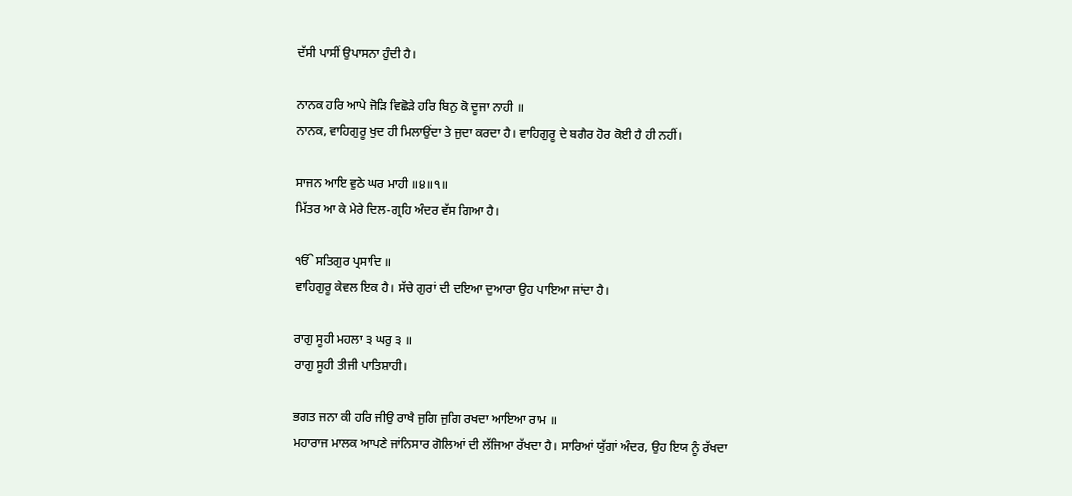ਦੱਸੀ ਪਾਸੀਂ ਉਪਾਸਨਾ ਹੁੰਦੀ ਹੈ।

ਨਾਨਕ ਹਰਿ ਆਪੇ ਜੋੜਿ ਵਿਛੋੜੇ ਹਰਿ ਬਿਨੁ ਕੋ ਦੂਜਾ ਨਾਹੀ ॥
ਨਾਨਕ, ਵਾਹਿਗੁਰੂ ਖੁਦ ਹੀ ਮਿਲਾਉਂਦਾ ਤੇ ਜੁਦਾ ਕਰਦਾ ਹੈ। ਵਾਹਿਗੁਰੂ ਦੇ ਬਗੈਰ ਹੋਰ ਕੋਈ ਹੈ ਹੀ ਨਹੀਂ।

ਸਾਜਨ ਆਇ ਵੁਠੇ ਘਰ ਮਾਹੀ ॥੪॥੧॥
ਮਿੱਤਰ ਆ ਕੇ ਮੇਰੇ ਦਿਲ-ਗ੍ਰਹਿ ਅੰਦਰ ਵੱਸ ਗਿਆ ਹੈ।

ੴ ਸਤਿਗੁਰ ਪ੍ਰਸਾਦਿ ॥
ਵਾਹਿਗੁਰੂ ਕੇਵਲ ਇਕ ਹੈ। ਸੱਚੇ ਗੁਰਾਂ ਦੀ ਦਇਆ ਦੁਆਰਾ ਉਹ ਪਾਇਆ ਜਾਂਦਾ ਹੈ।

ਰਾਗੁ ਸੂਹੀ ਮਹਲਾ ੩ ਘਰੁ ੩ ॥
ਰਾਗੁ ਸੂਹੀ ਤੀਜੀ ਪਾਤਿਸ਼ਾਹੀ।

ਭਗਤ ਜਨਾ ਕੀ ਹਰਿ ਜੀਉ ਰਾਖੈ ਜੁਗਿ ਜੁਗਿ ਰਖਦਾ ਆਇਆ ਰਾਮ ॥
ਮਹਾਰਾਜ ਮਾਲਕ ਆਪਣੇ ਜਾਂਨਿਸਾਰ ਗੋਲਿਆਂ ਦੀ ਲੱਜਿਆ ਰੱਖਦਾ ਹੈ। ਸਾਰਿਆਂ ਯੁੱਗਾਂ ਅੰਦਰ, ਉਹ ਇਯ ਨੂੰ ਰੱਖਦਾ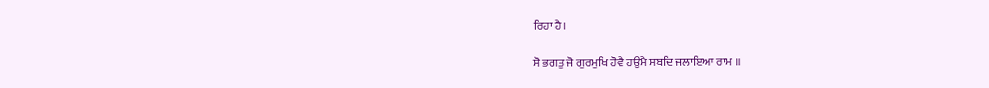ਰਿਹਾ ਹੈ।

ਸੋ ਭਗਤੁ ਜੋ ਗੁਰਮੁਖਿ ਹੋਵੈ ਹਉਮੈ ਸਬਦਿ ਜਲਾਇਆ ਰਾਮ ॥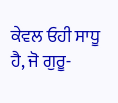ਕੇਵਲ ਓਹੀ ਸਾਧੂ ਹੈ, ਜੋ ਗੁਰੂ-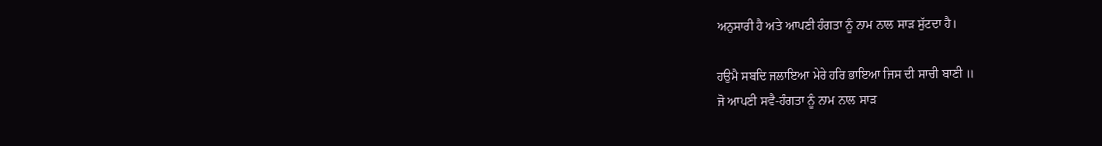ਅਨੁਸਾਰੀ ਹੈ ਅਤੇ ਆਪਣੀ ਹੰਗਤਾ ਨੂੰ ਨਾਮ ਨਾਲ ਸਾੜ ਸੁੱਟਦਾ ਹੈ।

ਹਉਮੈ ਸਬਦਿ ਜਲਾਇਆ ਮੇਰੇ ਹਰਿ ਭਾਇਆ ਜਿਸ ਦੀ ਸਾਚੀ ਬਾਣੀ ॥
ਜੋ ਆਪਣੀ ਸਵੈ-ਹੰਗਤਾ ਨੂੰ ਨਾਮ ਨਾਲ ਸਾੜ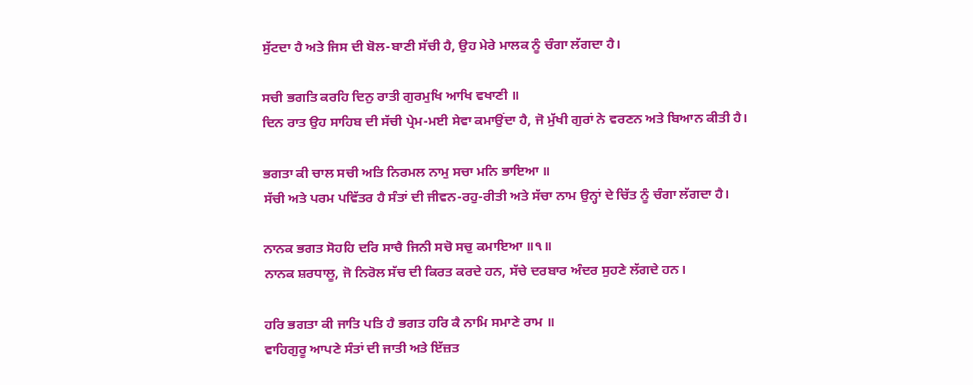ਸੁੱਟਦਾ ਹੈ ਅਤੇ ਜਿਸ ਦੀ ਬੋਲ-ਬਾਣੀ ਸੱਚੀ ਹੈ, ਉਹ ਮੇਰੇ ਮਾਲਕ ਨੂੰ ਚੰਗਾ ਲੱਗਦਾ ਹੈ।

ਸਚੀ ਭਗਤਿ ਕਰਹਿ ਦਿਨੁ ਰਾਤੀ ਗੁਰਮੁਖਿ ਆਖਿ ਵਖਾਣੀ ॥
ਦਿਨ ਰਾਤ ਉਹ ਸਾਹਿਬ ਦੀ ਸੱਚੀ ਪ੍ਰੇਮ-ਮਈ ਸੇਵਾ ਕਮਾਉਂਦਾ ਹੈ, ਜੋ ਮੁੱਖੀ ਗੁਰਾਂ ਨੇ ਵਰਣਨ ਅਤੇ ਬਿਆਨ ਕੀਤੀ ਹੈ।

ਭਗਤਾ ਕੀ ਚਾਲ ਸਚੀ ਅਤਿ ਨਿਰਮਲ ਨਾਮੁ ਸਚਾ ਮਨਿ ਭਾਇਆ ॥
ਸੱਚੀ ਅਤੇ ਪਰਮ ਪਵਿੱਤਰ ਹੈ ਸੰਤਾਂ ਦੀ ਜੀਵਨ-ਰਹੁ-ਰੀਤੀ ਅਤੇ ਸੱਚਾ ਨਾਮ ਉਨ੍ਹਾਂ ਦੇ ਚਿੱਤ ਨੂੰ ਚੰਗਾ ਲੱਗਦਾ ਹੈ।

ਨਾਨਕ ਭਗਤ ਸੋਹਹਿ ਦਰਿ ਸਾਚੈ ਜਿਨੀ ਸਚੋ ਸਚੁ ਕਮਾਇਆ ॥੧॥
ਨਾਨਕ ਸ਼ਰਧਾਲੂ, ਜੋ ਨਿਰੋਲ ਸੱਚ ਦੀ ਕਿਰਤ ਕਰਦੇ ਹਨ, ਸੱਚੇ ਦਰਬਾਰ ਅੰਦਰ ਸੁਹਣੇ ਲੱਗਦੇ ਹਨ।

ਹਰਿ ਭਗਤਾ ਕੀ ਜਾਤਿ ਪਤਿ ਹੈ ਭਗਤ ਹਰਿ ਕੈ ਨਾਮਿ ਸਮਾਣੇ ਰਾਮ ॥
ਵਾਹਿਗੁਰੂ ਆਪਣੇ ਸੰਤਾਂ ਦੀ ਜਾਤੀ ਅਤੇ ਇੱਜ਼ਤ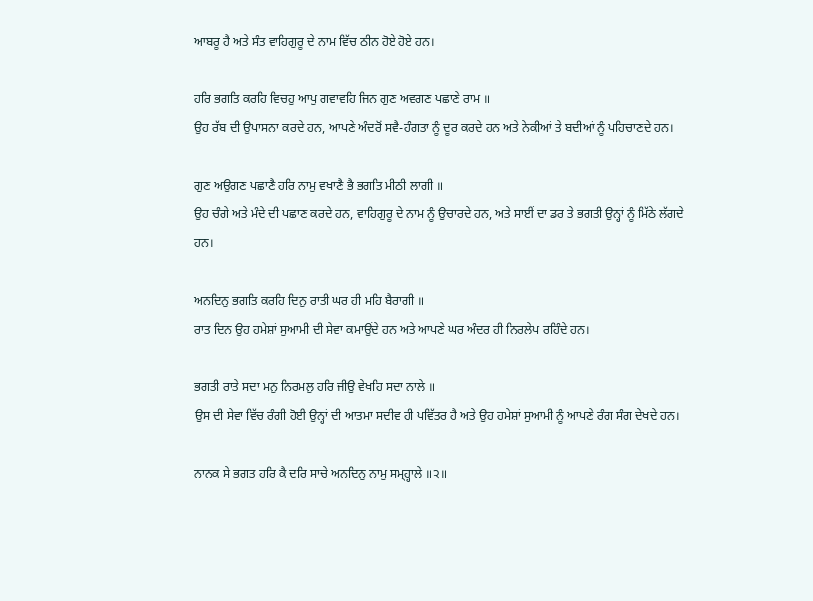ਆਬਰੂ ਹੈ ਅਤੇ ਸੰਤ ਵਾਹਿਗੁਰੂ ਦੇ ਨਾਮ ਵਿੱਚ ਠੀਨ ਹੋਏ ਹੋਏ ਹਨ।

ਹਰਿ ਭਗਤਿ ਕਰਹਿ ਵਿਚਹੁ ਆਪੁ ਗਵਾਵਹਿ ਜਿਨ ਗੁਣ ਅਵਗਣ ਪਛਾਣੇ ਰਾਮ ॥
ਉਹ ਰੱਬ ਦੀ ਉਪਾਸਨਾ ਕਰਦੇ ਹਨ, ਆਪਣੇ ਅੰਦਰੋਂ ਸਵੈ-ਹੰਗਤਾ ਨੂੰ ਦੂਰ ਕਰਦੇ ਹਨ ਅਤੇ ਨੇਕੀਆਂ ਤੇ ਬਦੀਆਂ ਨੂੰ ਪਹਿਚਾਣਦੇ ਹਨ।

ਗੁਣ ਅਉਗਣ ਪਛਾਣੈ ਹਰਿ ਨਾਮੁ ਵਖਾਣੈ ਭੈ ਭਗਤਿ ਮੀਠੀ ਲਾਗੀ ॥
ਉਹ ਚੰਗੇ ਅਤੇ ਮੰਦੇ ਦੀ ਪਛਾਣ ਕਰਦੇ ਹਨ, ਵਾਹਿਗੁਰੂ ਦੇ ਨਾਮ ਨੂੰ ਉਚਾਰਦੇ ਹਨ, ਅਤੇ ਸਾਈਂ ਦਾ ਡਰ ਤੇ ਭਗਤੀ ਉਨ੍ਹਾਂ ਨੂੰ ਮਿੱਠੇ ਲੱਗਦੇ ਹਨ।

ਅਨਦਿਨੁ ਭਗਤਿ ਕਰਹਿ ਦਿਨੁ ਰਾਤੀ ਘਰ ਹੀ ਮਹਿ ਬੈਰਾਗੀ ॥
ਰਾਤ ਦਿਨ ਉਹ ਹਮੇਸ਼ਾਂ ਸੁਆਮੀ ਦੀ ਸੇਵਾ ਕਮਾਉਂਦੇ ਹਨ ਅਤੇ ਆਪਣੇ ਘਰ ਅੰਦਰ ਹੀ ਨਿਰਲੇਪ ਰਹਿੰਦੇ ਹਨ।

ਭਗਤੀ ਰਾਤੇ ਸਦਾ ਮਨੁ ਨਿਰਮਲੁ ਹਰਿ ਜੀਉ ਵੇਖਹਿ ਸਦਾ ਨਾਲੇ ॥
ਉਸ ਦੀ ਸੇਵਾ ਵਿੱਚ ਰੰਗੀ ਹੋਈ ਉਨ੍ਹਾਂ ਦੀ ਆਤਮਾ ਸਦੀਵ ਹੀ ਪਵਿੱਤਰ ਹੈ ਅਤੇ ਉਹ ਹਮੇਸ਼ਾਂ ਸੁਆਮੀ ਨੂੰ ਆਪਣੇ ਰੰਗ ਸੰਗ ਦੇਖਦੇ ਹਨ।

ਨਾਨਕ ਸੇ ਭਗਤ ਹਰਿ ਕੈ ਦਰਿ ਸਾਚੇ ਅਨਦਿਨੁ ਨਾਮੁ ਸਮ੍ਹ੍ਹਾਲੇ ॥੨॥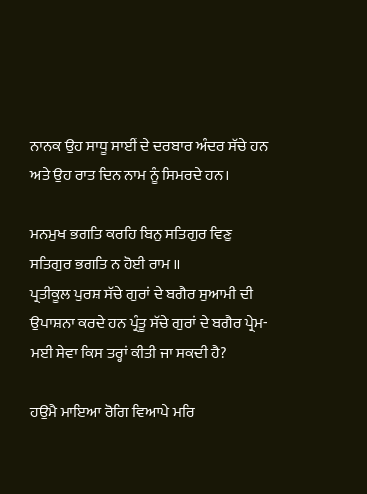ਨਾਨਕ ਉਹ ਸਾਧੂ ਸਾਈਂ ਦੇ ਦਰਬਾਰ ਅੰਦਰ ਸੱਚੇ ਹਨ ਅਤੇ ਉਹ ਰਾਤ ਦਿਨ ਨਾਮ ਨੂੰ ਸਿਮਰਦੇ ਹਨ।

ਮਨਮੁਖ ਭਗਤਿ ਕਰਹਿ ਬਿਨੁ ਸਤਿਗੁਰ ਵਿਣੁ ਸਤਿਗੁਰ ਭਗਤਿ ਨ ਹੋਈ ਰਾਮ ॥
ਪ੍ਰਤੀਕੂਲ ਪੁਰਸ਼ ਸੱਚੇ ਗੁਰਾਂ ਦੇ ਬਗੈਰ ਸੁਆਮੀ ਦੀ ਉਪਾਸ਼ਨਾ ਕਰਦੇ ਹਨ ਪ੍ਰੰਤੂ ਸੱਚੇ ਗੁਰਾਂ ਦੇ ਬਗੈਰ ਪ੍ਰੇਮ-ਮਈ ਸੇਵਾ ਕਿਸ ਤਰ੍ਹਾਂ ਕੀਤੀ ਜਾ ਸਕਦੀ ਹੈ?

ਹਉਮੈ ਮਾਇਆ ਰੋਗਿ ਵਿਆਪੇ ਮਰਿ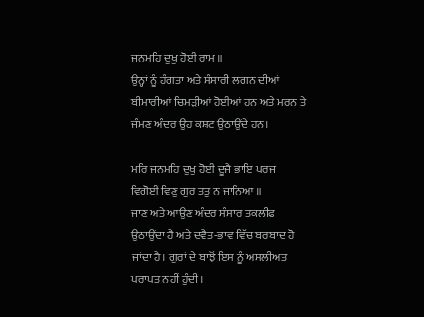ਜਨਮਹਿ ਦੁਖੁ ਹੋਈ ਰਾਮ ॥
ਉਨ੍ਹਾਂ ਨੂੰ ਹੰਗਤਾ ਅਤੇ ਸੰਸਾਰੀ ਲਗਨ ਦੀਆਂ ਬੀਮਾਰੀਆਂ ਚਿਮੜੀਆਂ ਹੋਈਆਂ ਹਨ ਅਤੇ ਮਰਨ ਤੇ ਜੰਮਣ ਅੰਦਰ ਉਹ ਕਸ਼ਟ ਉਠਾਉਂਦੇ ਹਨ।

ਮਰਿ ਜਨਮਹਿ ਦੁਖੁ ਹੋਈ ਦੂਜੈ ਭਾਇ ਪਰਜ ਵਿਗੋਈ ਵਿਣੁ ਗੁਰ ਤਤੁ ਨ ਜਾਨਿਆ ॥
ਜਾਣ ਅਤੇ ਆਉਣ ਅੰਦਰ ਸੰਸਾਰ ਤਕਲੀਫ ਉਠਾਉਂਦਾ ਹੈ ਅਤੇ ਦਵੈਤ-ਭਾਵ ਵਿੱਚ ਬਰਬਾਦ ਹੋ ਜਾਂਦਾ ਹੈ। ਗੁਰਾਂ ਦੇ ਬਾਝੋਂ ਇਸ ਨੂੰ ਅਸਲੀਅਤ ਪਰਾਪਤ ਨਹੀਂ ਹੁੰਦੀ।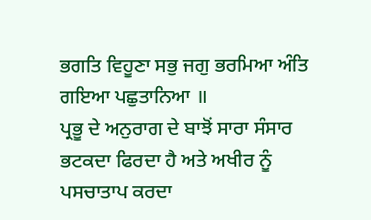ਭਗਤਿ ਵਿਹੂਣਾ ਸਭੁ ਜਗੁ ਭਰਮਿਆ ਅੰਤਿ ਗਇਆ ਪਛੁਤਾਨਿਆ ॥
ਪ੍ਰਭੂ ਦੇ ਅਨੁਰਾਗ ਦੇ ਬਾਝੋਂ ਸਾਰਾ ਸੰਸਾਰ ਭਟਕਦਾ ਫਿਰਦਾ ਹੈ ਅਤੇ ਅਖੀਰ ਨੂੰ ਪਸਚਾਤਾਪ ਕਰਦਾ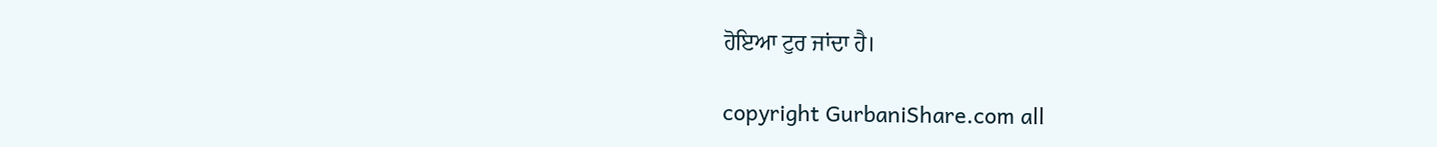ਹੋਇਆ ਟੁਰ ਜਾਂਦਾ ਹੈ।

copyright GurbaniShare.com all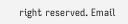right reserved. Email